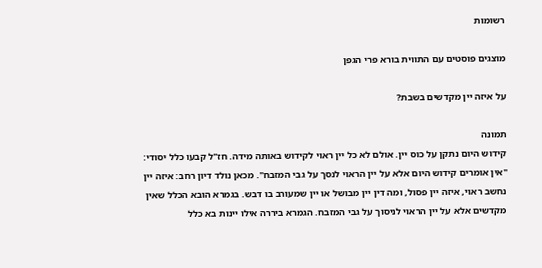רשומות

מוצגים פוסטים עם התווית בורא פרי הגפן

על איזה יין מקדשים בשבת?

תמונה
קידוש היום נתקן על כוס יין. אולם לא כל יין ראוי לקידוש באותה מידה. חז"ל קבעו כלל יסודי: "אין אומרים קידוש היום אלא על יין הראוי לנסך על גבי המזבח". מכאן נולד דיון רחב: איזה יין נחשב ראוי, איזה יין פסול, ומה דין יין מבושל או יין שמעורב בו דבש. בגמרא הובא הכלל שאין מקדשים אלא על יין הראוי לניסוך על גבי המזבח. הגמרא ביררה אילו יינות בא כלל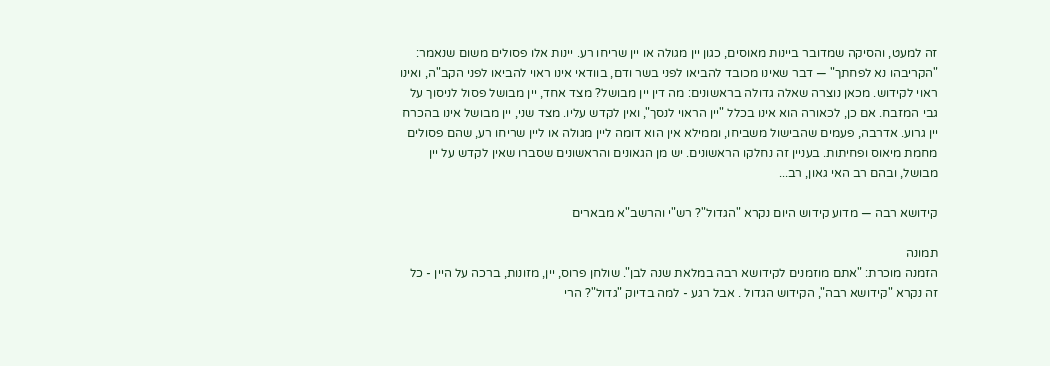זה למעט, והסיקה שמדובר ביינות מאוסים, כגון יין מגולה או יין שריחו רע. יינות אלו פסולים משום שנאמר: "הקריבהו נא לפחתך" — דבר שאינו מכובד להביאו לפני בשר ודם, בוודאי אינו ראוי להביאו לפני הקב"ה, ואינו ראוי לקידוש. מכאן נוצרה שאלה גדולה בראשונים: מה דין יין מבושל? מצד אחד, יין מבושל פסול לניסוך על גבי המזבח. אם כן, לכאורה הוא אינו בכלל "יין הראוי לנסך", ואין לקדש עליו. מצד שני, יין מבושל אינו בהכרח יין גרוע. אדרבה, פעמים שהבישול משביחו, וממילא אין הוא דומה ליין מגולה או ליין שריחו רע, שהם פסולים מחמת מיאוס ופחיתות. בעניין זה נחלקו הראשונים. יש מן הגאונים והראשונים שסברו שאין לקדש על יין מבושל, ובהם רב האי גאון, רב...

קידושא רבה — מדוע קידוש היום נקרא "הגדול"? רש"י והרשב"א מבארים

תמונה
הזמנה מוכרת: "אתם מוזמנים לקידושא רבה במלאת שנה לבן". שולחן פרוס, יין, מזונות, ברכה על היין - כל זה נקרא "קידושא רבה", הקידוש הגדול . אבל רגע - למה בדיוק "גדול"? הרי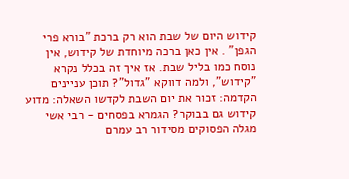קידוש היום של שבת הוא רק ברכת "בורא פרי הגפן" . אין כאן ברכה מיוחדת של קידוש, אין נוסח כמו בליל שבת. אז איך זה בכלל נקרא "קידוש", ולמה דווקא "גדול"? תוכן עניינים הקדמה: זכור את יום השבת לקדשו השאלה: מדוע קידוש גם בבוקר? הגמרא בפסחים - רבי אשי מגלה הפסוקים מסידור רב עמרם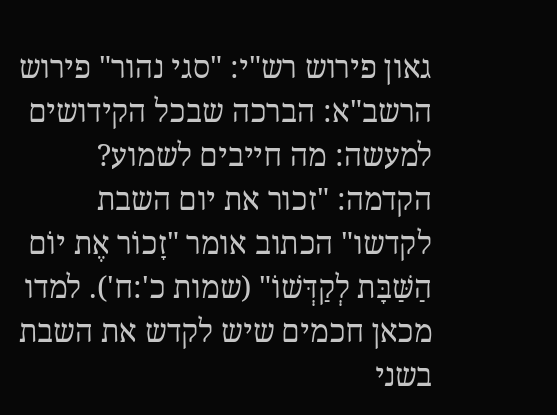גאון פירוש רש"י: "סגי נהור" פירוש הרשב"א: הברכה שבכל הקידושים למעשה: מה חייבים לשמוע? הקדמה: "זכור את יום השבת לקדשו" הכתוב אומר "זָכוֹר אֶת יוֹם הַשַּׁבָּת לְקַדְּשׁוֹ" (שמות כ':ח'). למדו מכאן חכמים שיש לקדש את השבת בשני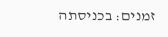זמנים: בכניסתה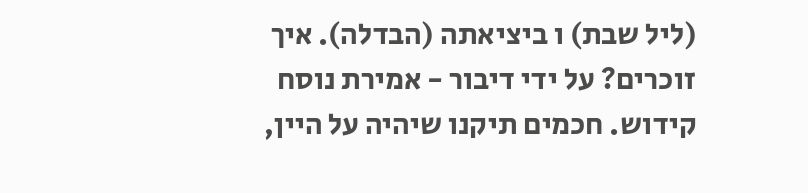(ליל שבת) ו ביציאתה (הבדלה). איך זוכרים? על ידי דיבור - אמירת נוסח קידוש. חכמים תיקנו שיהיה על היין,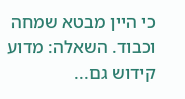כי היין מבטא שמחה וכבוד. השאלה: מדוע קידוש גם...